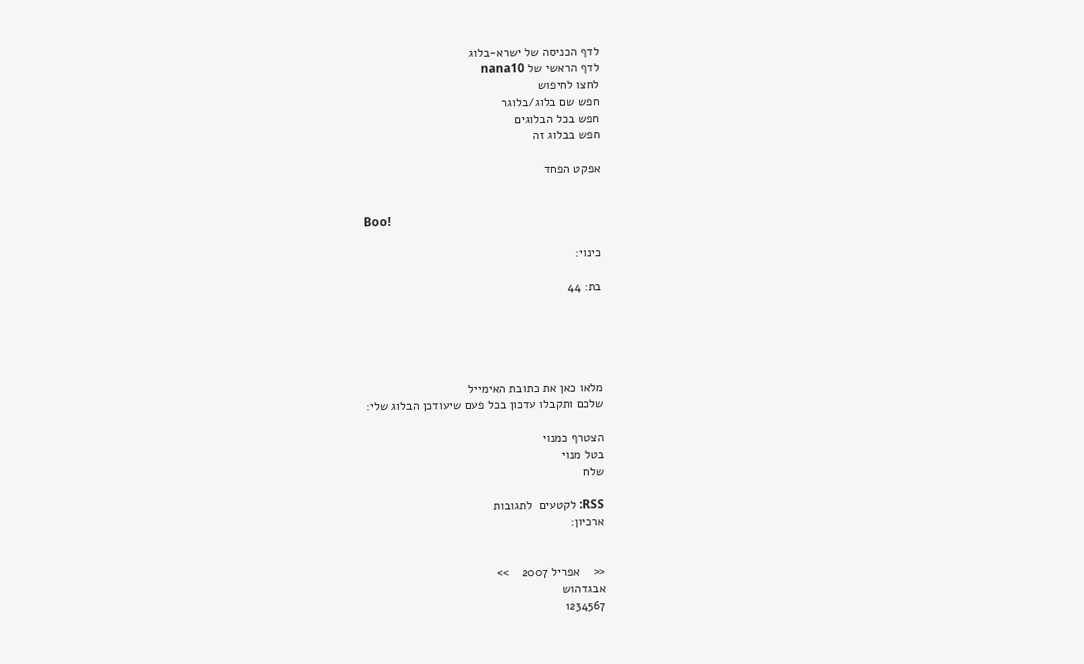לדף הכניסה של ישרא-בלוג
לדף הראשי של nana10
לחצו לחיפוש
חפש שם בלוג/בלוגר
חפש בכל הבלוגים
חפש בבלוג זה

אפקט הפחד


Boo!

כינוי:

בת: 44





מלאו כאן את כתובת האימייל
שלכם ותקבלו עדכון בכל פעם שיעודכן הבלוג שלי:

הצטרף כמנוי
בטל מנוי
שלח

RSS: לקטעים  לתגובות
ארכיון:


<<    אפריל 2007    >>
אבגדהוש
1234567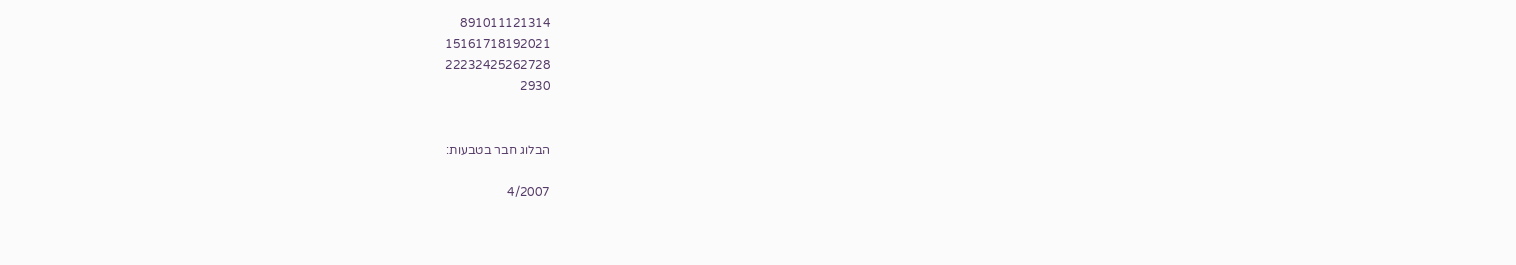891011121314
15161718192021
22232425262728
2930


הבלוג חבר בטבעות:

4/2007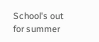School's out for summer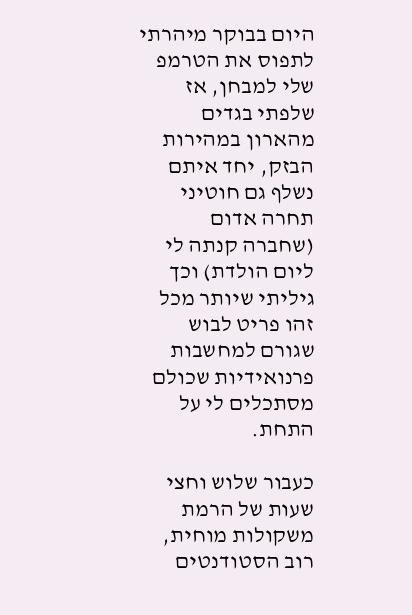היום בבוקר מיהרתי לתפוס את הטרמפ שלי למבחן, אז שלפתי בגדים מהארון במהירות הבזק, יחד איתם נשלף גם חוטיני תחרה אדום (שחברה קנתה לי ליום הולדת) וכך גיליתי שיותר מכל זהו פריט לבוש שגורם למחשבות פרנואידיות שכולם מסתכלים לי על התחת.

כעבור שלוש וחצי שעות של הרמת משקולות מוחית, רוב הסטודנטים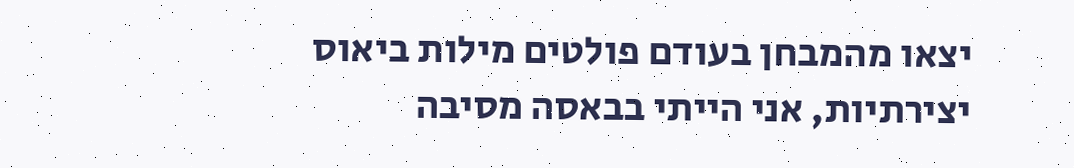יצאו מהמבחן בעודם פולטים מילות ביאוס יצירתיות, אני הייתי בבאסה מסיבה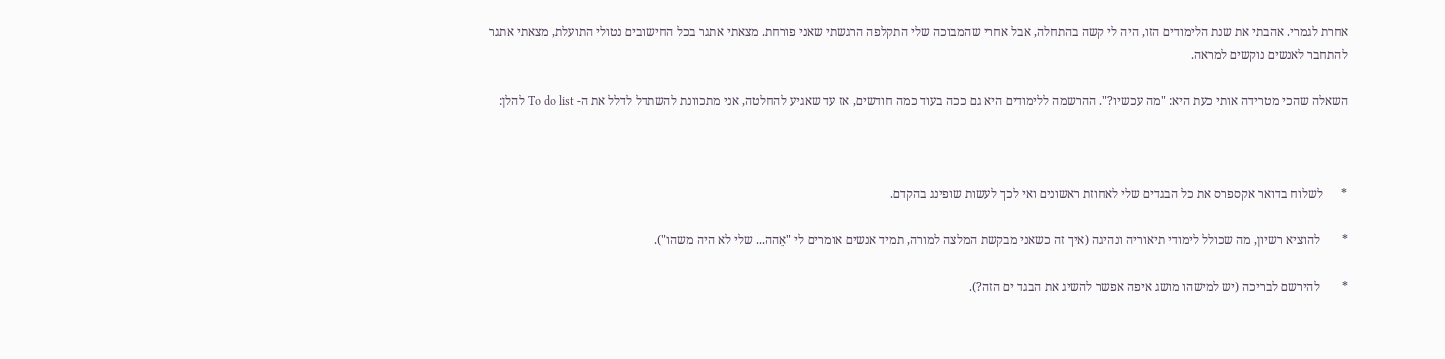אחרת לגמרי. אהבתי את שנת הלימודים הזו, היה לי קשה בהתחלה, אבל אחרי שהמבוכה שלי התקלפה הרגשתי שאני פורחת. מצאתי אתגר בכל החישובים נטולי התועלת, מצאתי אתגר להתחבר לאנשים נוקשים למראה.

השאלה שהכי מטרידה אותי כעת היא: "מה עכשיו?". ההרשמה ללימודים היא גם ככה בעוד כמה חודשים, אז עד שאגיע להחלטה, אני מתכוונת להשתדל לדלל את ה- To do list להלן:



*      לשלוח בדואר אקספרס את כל הבגדים שלי לאחוזת ראשונים ואי לכך לעשות שופינג בהקדם.

*       להוציא רשיון, מה שכולל לימודי תיאוריה ונהיגה (איך זה כשאני מבקשת המלצה למורה, תמיד אנשים אומרים לי "אֵהה... שלי לא היה משהו").

*       להירשם לבריכה (יש למישהו מושג איפה אפשר להשיג את הבגד ים הזה?).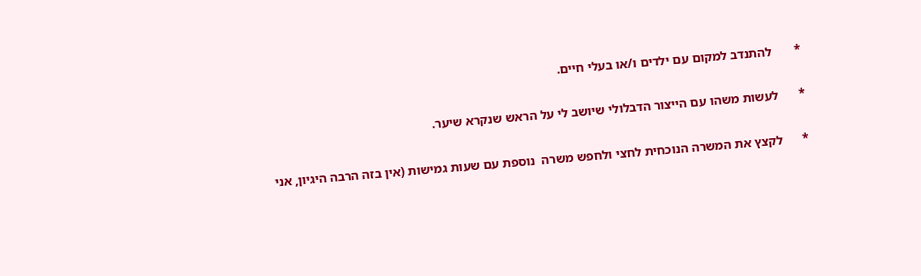*       להתנדב למקום עם ילדים ו/או בעלי חיים.

*      לעשות משהו עם הייצור הדבלולי שיושב לי על הראש שנקרא שיער.

*      לקצץ את המשרה הנוכחית לחצי ולחפש משרה  נוספת עם שעות גמישות (אין בזה הרבה היגיון, אני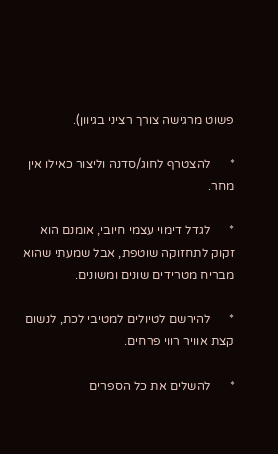פשוט מרגישה צורך רציני בגיוון).

*      להצטרף לחוג/סדנה וליצור כאילו אין מחר.

*      לגדל דימוי עצמי חיובי, אומנם הוא זקוק לתחזוקה שוטפת, אבל שמעתי שהוא מבריח מטרידים שונים ומשונים.

*      להירשם לטיולים למטיבי לכת, לנשום קצת אוויר רווי פרחים.

*      להשלים את כל הספרים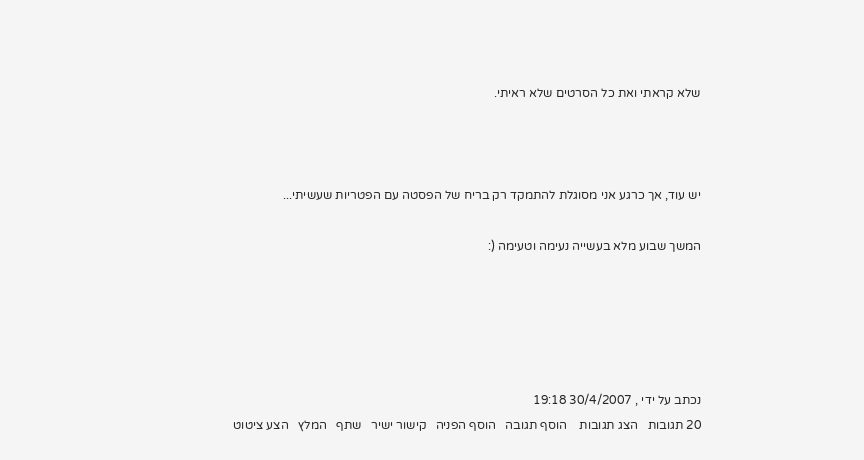שלא קראתי ואת כל הסרטים שלא ראיתי.



יש עוד, אך כרגע אני מסוגלת להתמקד רק בריח של הפסטה עם הפטריות שעשיתי...

המשך שבוע מלא בעשייה נעימה וטעימה (:





נכתב על ידי , 30/4/2007 19:18
20 תגובות   הצג תגובות    הוסף תגובה   הוסף הפניה   קישור ישיר   שתף   המלץ   הצע ציטוט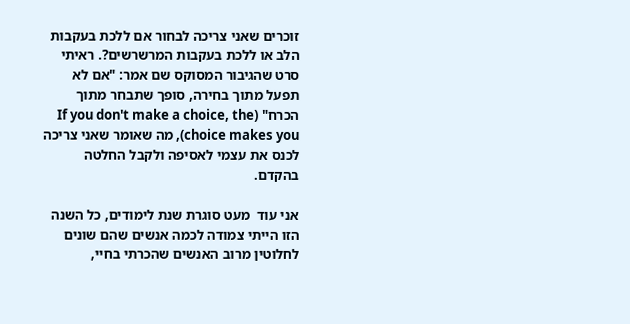זוכרים שאני צריכה לבחור אם ללכת בעקבות הלב או ללכת בעקבות המרשרשים?. ראיתי סרט שהגיבור המסוקס שם אמר: "אם לא תפעל מתוך בחירה, סופך שתבחר מתוך הכרח" (If you don't make a choice, the choice makes you), מה שאומר שאני צריכה לכנס את עצמי לאסיפה ולקבל החלטה בהקדם.

אני עוד  מעט סוגרת שנת לימודים, כל השנה הזו הייתי צמודה לכמה אנשים שהם שונים לחלוטין מרוב האנשים שהכרתי בחיי,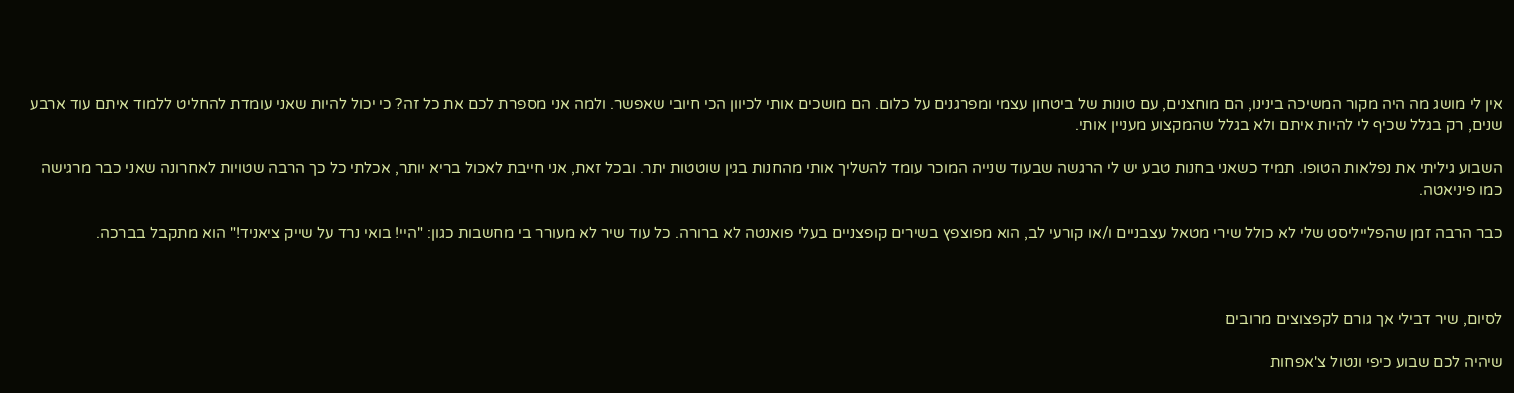אין לי מושג מה היה מקור המשיכה בינינו, הם מוחצנים, עם טונות של ביטחון עצמי ומפרגנים על כלום. הם מושכים אותי לכיוון הכי חיובי שאפשר. ולמה אני מספרת לכם את כל זה? כי יכול להיות שאני עומדת להחליט ללמוד איתם עוד ארבע שנים, רק בגלל שכיף לי להיות איתם ולא בגלל שהמקצוע מעניין אותי.

השבוע גיליתי את נפלאות הטופו. תמיד כשאני בחנות טבע יש לי הרגשה שבעוד שנייה המוכר עומד להשליך אותי מהחנות בגין שוטטות יתר. ובכל זאת, אני חייבת לאכול בריא יותר, אכלתי כל כך הרבה שטויות לאחרונה שאני כבר מרגישה כמו פיניאטה.

כבר הרבה זמן שהפלייליסט שלי לא כולל שירי מטאל עצבניים ו/או קורעי לב, הוא מפוצפץ בשירים קופצניים בעלי פואנטה לא ברורה. כל עוד שיר לא מעורר בי מחשבות כגון: "היי! בואי נרד על שייק ציאניד!" הוא מתקבל בברכה.



לסיום, שיר דבילי אך גורם לקפצוצים מרובים

שיהיה לכם שבוע כיפי ונטול צ'אפחות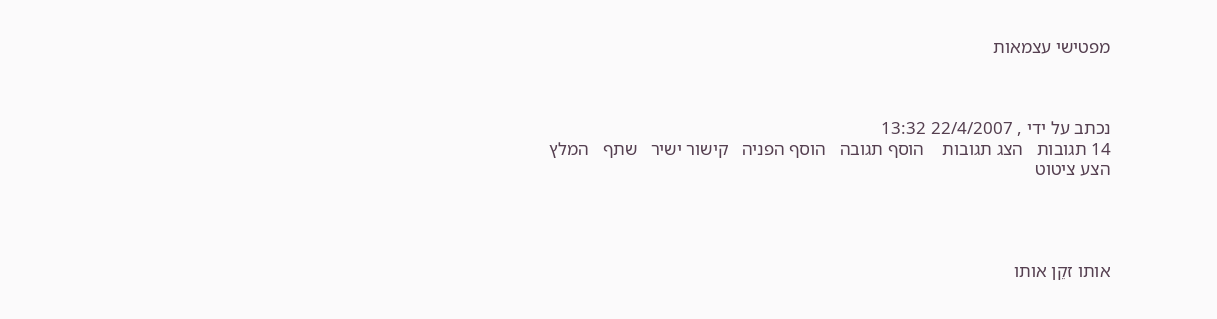מפטישי עצמאות



נכתב על ידי , 22/4/2007 13:32
14 תגובות   הצג תגובות    הוסף תגובה   הוסף הפניה   קישור ישיר   שתף   המלץ   הצע ציטוט




אותו זקֵן אותו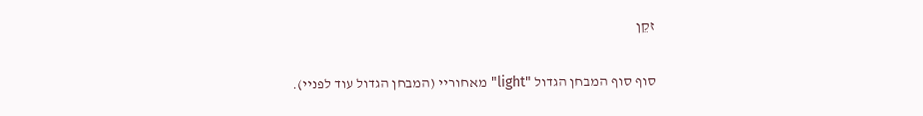זקֵן


סוף סוף המבחן הגדול "light" מאחוריי (המבחן הגדול עוד לפניי).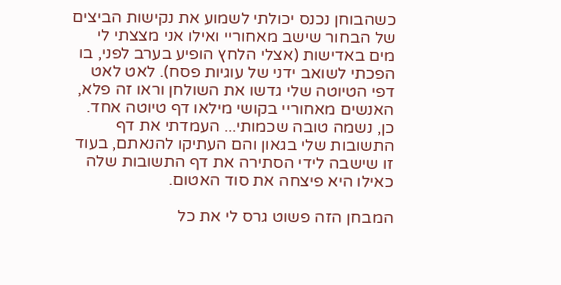כשהבוחן נכנס יכולתי לשמוע את נקישות הביצים של הבחור שישב מאחוריי ואילו אני מצצתי לי מים באדישות (אצלי הלחץ הופיע בערב לפני, בו הפכתי לשואב ידני של עוגיות פסח). לאט לאט דפי הטיוטה שלי גדשו את השולחן וראו זה פלא, האנשים מאחוריי בקושי מילאו דף טיוטה אחד. כן, נשמה טובה שכמותי... העמדתי את דף התשובות שלי בגאון והם העתיקו להנאתם, בעוד זו שישבה לידי הסתירה את דף התשובות שלה כאילו היא פיצחה את סוד האטום.

המבחן הזה פשוט גרס לי את כל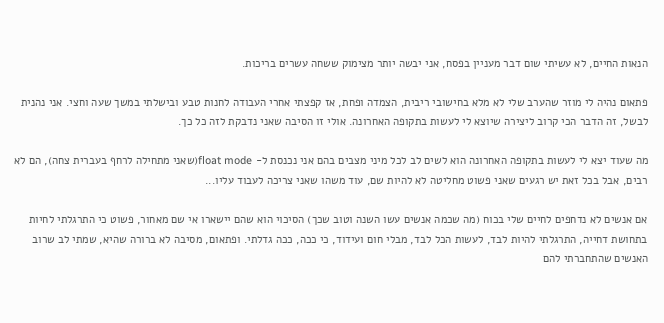הנאות החיים, לא עשיתי שום דבר מעניין בפסח, אני יבשה יותר מצימוק ששחה עשרים בריכות.

פתאום נהיה לי מוזר שהערב שלי לא מלא בחישובי ריבית, הצמדה ופחת, אז קפצתי אחרי העבודה לחנות טבע ובישלתי במשך שעה וחצי. אני נהנית לבשל, זה הדבר הכי קרוב ליצירה שיוצא לי לעשות בתקופה האחרונה. אולי זו הסיבה שאני נדבקת לזה כל כך.

מה שעוד יצא לי לעשות בתקופה האחרונה הוא לשים לב לכל מיני מצבים בהם אני נכנסת ל- float mode(שאני מתחילה לרחף בעברית צחה), הם לא רבים, אבל בכל זאת יש רגעים שאני פשוט מחליטה לא להיות שם, עוד משהו שאני צריכה לעבוד עליו...

אם אנשים לא נדחפים לחיים שלי בכוח (מה שכמה אנשים עשו השנה וטוב שכך) הסיכוי הוא שהם יישארו אי שם מאחור, פשוט כי התרגלתי לחיות בתחושת דחייה, התרגלתי להיות לבד, לעשות הכל לבד, מבלי חום ועידוד, כי ככה, ככה גדלתי. ופתאום, מסיבה לא ברורה שהיא, שמתי לב שרוב האנשים שהתחברתי להם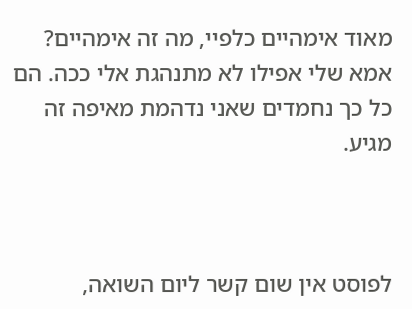מאוד אימהיים כלפיי, מה זה אימהיים? אמא שלי אפילו לא מתנהגת אלי ככה. הם כל כך נחמדים שאני נדהמת מאיפה זה מגיע.



לפוסט אין שום קשר ליום השואה,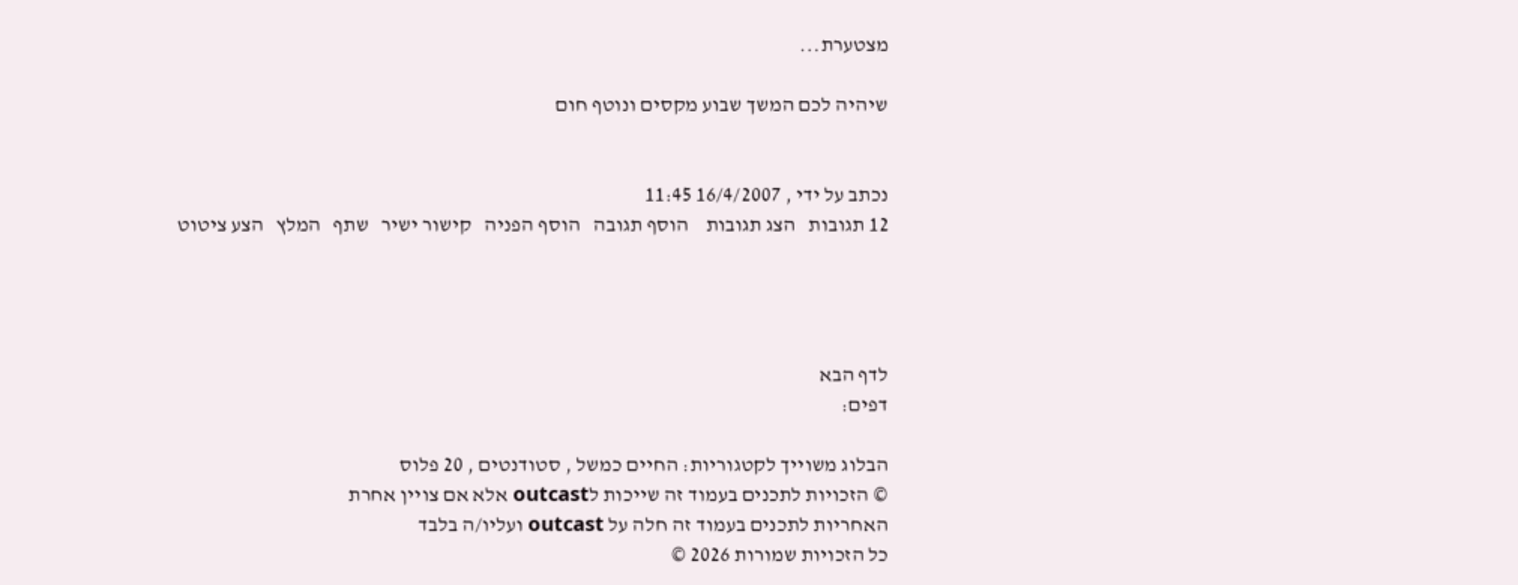מצטערת...

שיהיה לכם המשך שבוע מקסים ונוטף חום


נכתב על ידי , 16/4/2007 11:45
12 תגובות   הצג תגובות    הוסף תגובה   הוסף הפניה   קישור ישיר   שתף   המלץ   הצע ציטוט




לדף הבא
דפים:

הבלוג משוייך לקטגוריות: החיים כמשל , סטודנטים , 20 פלוס
© הזכויות לתכנים בעמוד זה שייכות לoutcast אלא אם צויין אחרת
האחריות לתכנים בעמוד זה חלה על outcast ועליו/ה בלבד
כל הזכויות שמורות 2026 ©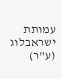עמותת ישראבלוג (ע"ר)